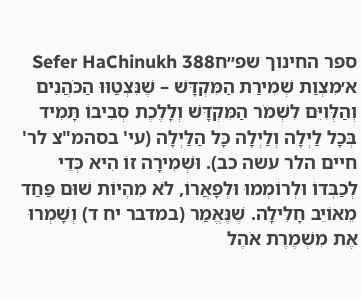ספר החינוך שפ״חSefer HaChinukh 388
א׳מִצְוַת שְׁמִירַת הַמִּקְדָּשׁ – שֶׁנִּצְטַוּוּ הַכֹּהֲנִים וְהַלְּוִיִּם לִשְׁמֹר הַמִּקְדָּשׁ וְלָלֶכֶת סְבִיבוֹ תָּמִיד בְּכָל לַיְלָה וְלַיְלָה כָּל הַלַּיְלָה (עי' בסהמ"צ לר' חיים הלר עשה כב). וּשְׁמִירָה זוֹ הִיא כְּדֵי לְכַבְּדוֹ וּלְרוֹמְמוּ וּלְפָאֲרוֹ, לֹא מִהְיוֹת שׁוּם פַּחַד מֵאוֹיֵב חָלִילָה. שֶׁנֶּאֱמַר (במדבר יח ד) וְשָׁמְרוּ אֶת מִשְׁמֶרֶת אֹהֶל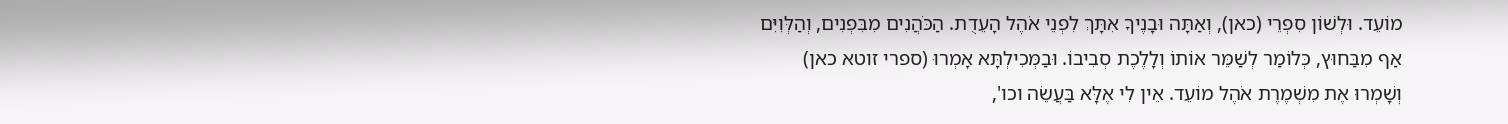מוֹעֵד. וּלְשׁוֹן סִפְרֵי (כאן), וְאַתָּה וּבָנֶיךָ אִתָּךְ לִפְנֵי אֹהֶל הָעֵדֻת. הַכֹּהֲנִים מִבִּפְנִים, וְהַלְּוִיִּם אַף מִבַּחוּץ, כְּלוֹמַר לְשַׁמֵּר אוֹתוֹ וְלָלֶכֶת סְבִיבוֹ. וּבַמְּכִילְתָּא אָמְרוּ (ספרי זוטא כאן) וְשָׁמְרוּ אֶת מִשְׁמֶרֶת אֹהֶל מוֹעֵד. אֵין לִי אֶלָּא בַּעֲשֵׂה וכו',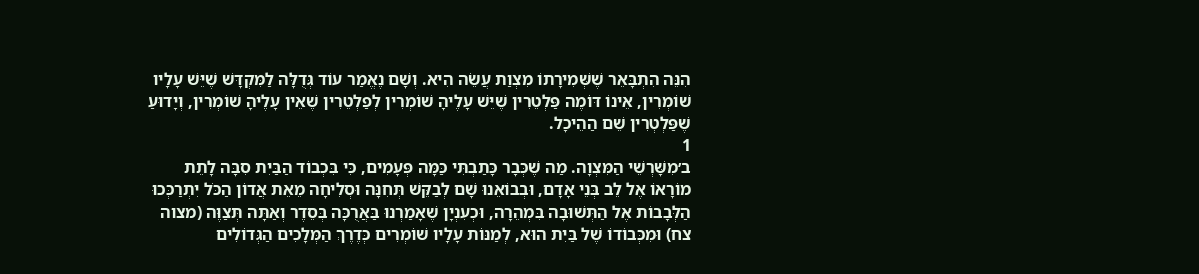הִנֵּה הִתְבָּאֵר שֶׁשְּׁמִירָתוֹ מִצְוַת עֲשֵׂה הִיא. וְשָׁם נֶאֱמַר עוֹד גְּדֻלָּה לַמִּקְדָּשׁ שֶׁיֵּשׁ עָלָיו שׁוֹמְרִין, אֵינוֹ דּוֹמֶה פַּלְטֵרִין שֶׁיֵּשׁ עָלֶיהָ שׁוֹמְרִין לְפַלְטֵרִין שֶׁאֵין עָלֶיהָ שׁוֹמְרִין, וְיָדוּעַ שֶׁפַּלְטְרִין שֵׁם הַהֵיכָל.
1
ב׳מִשָּׁרְשֵׁי הַמִּצְוָה. מַה שֶׁכְּבָר כָּתַבְתִּי כַּמָּה פְּעָמִים, כִּי בִּכְבוֹד הַבַּיִת סִבָּה לָתֵת מוֹרָאוֹ אֶל לֵב בְּנֵי אָדָם, וּבְבוֹאֵנוּ שָׁם לְבַקֵּשׁ תְּחִנָּה וּסְלִיחָה מֵאֵת אֲדוֹן הַכֹּל יִתְרַכְּכוּ הַלְּבָבוֹת אֶל הַתְּשׁוּבָה בִּמְהֵרָה, וּכְעִנְיָן שֶׁאָמַרְנוּ בַּאֲרֻכָּה בְּסֵדֶר וְאַתָּה תְּצַוֶּה (מצוה צח) וּמִכְּבוֹדוֹ שֶׁל בַּיִת הוּא, לְמַנּוֹת עָלָיו שׁוֹמְרִים כְּדֶרֶךְ הַמְּלָכִים הַגְּדוֹלִים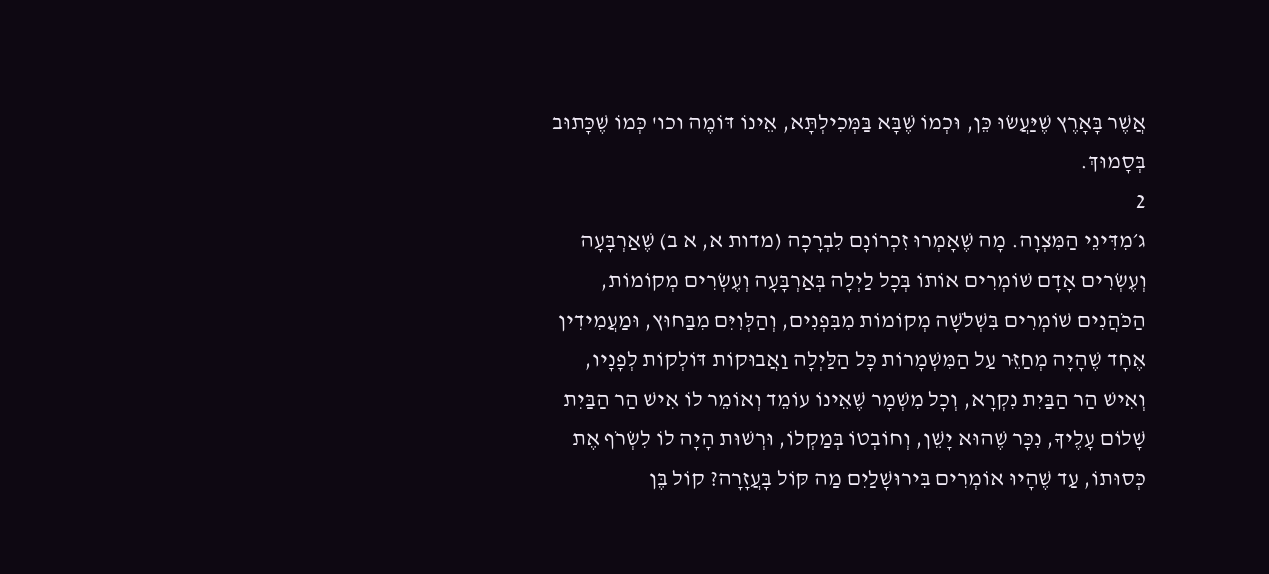אֲשֶׁר בָּאָרֶץ שֶׁיַּעֲשׂוּ כֵּן, וּכְמוֹ שֶׁבָּא בַּמְּכִילְתָּא, אֵינוֹ דּוֹמֶה וכו' כְּמוֹ שֶׁכָּתוּב בְּסָמוּךְ.
2
ג׳מִדִּינֵי הַמִּצְוָה. מָה שֶׁאָמְרוּ זִכְרוֹנָם לִבְרָכָה (מדות א, א ב) שֶׁאַרְבָּעָה וְעֶשְׂרִים אָדָם שׁוֹמְרִים אוֹתוֹ בְּכָל לַיְלָה בְּאַרְבָּעָה וְעֶשְׂרִים מְקוֹמוֹת, הַכֹּהֲנִים שׁוֹמְרִים בִּשְׁלֹשָׁה מְקוֹמוֹת מִבִּפְנִים, וְהַלְּוִיִּם מִבַּחוּץ, וּמַעֲמִידִין אֶחָד שֶׁהָיָה מְחַזֵּר עַל הַמִּשְׁמָרוֹת כָּל הַלַּיְלָה וַאֲבוּקוֹת דּוֹלְקוֹת לְפָנָיו, וְאִישׁ הַר הַבַּיִת נִקְרָא, וְכָל מִשְׁמָר שֶׁאֵינוֹ עוֹמֵד וְאוֹמֵר לוֹ אִישׁ הַר הַבַּיִת שָׁלוֹם עָלֶיךָ, נִכָּר שֶׁהוּא יָשֵׁן, וְחוֹבְטוֹ בְּמַקְלוֹ, וּרְשׁוּת הָיָה לוֹ לִשְׂרֹף אֶת כְּסוּתוֹ, עַד שֶׁהָיוּ אוֹמְרִים בִּירוּשָׁלַיִם מַה קּוֹל בָּעֲזָרָה? קוֹל בֶּן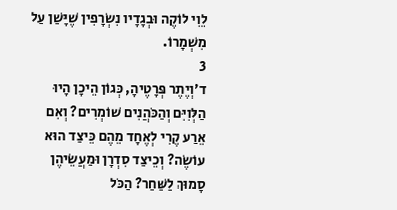לֵוִי לוֹקֶה וּבְגָדָיו נִשְׂרָפִין שֶׁיָּשַׁן עַל מִשְׁמָרוֹ.
3
ד׳וְיֶתֶר פְּרָטֶיהָ, כְּגוֹן הֵיכָן הָיוּ הַלְּוִיִּם וְהַכֹּהֲנִים שׁוֹמְרִים? וְאִם אֵרַע קֶרִי לְאֶחָד מֵהֶם כֵּיצַד הוּא עוֹשֶׂה? וְכֵיצַד סִדְרָן וּמַעֲשֵׂיהֶן סָמוּךְ לַשַּׁחַר? הַכֹּל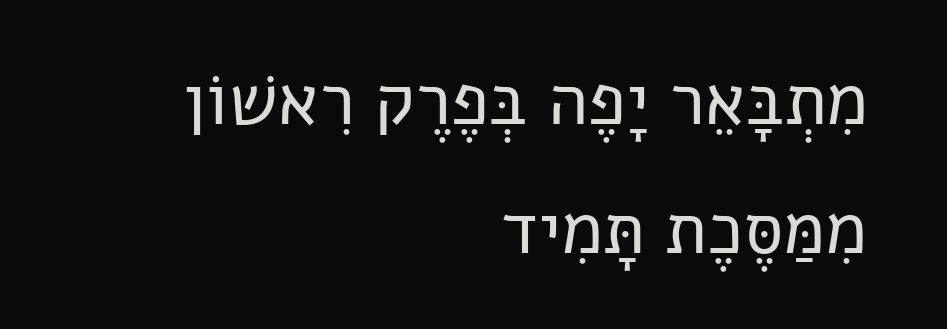מִתְבָּאֵר יָפֶה בְּפֶרֶק רִאשׁוֹן מִמַּסֶּכֶת תָּמִיד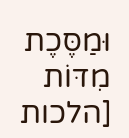וּמַסֶּכֶת מִדּוֹת [הלכות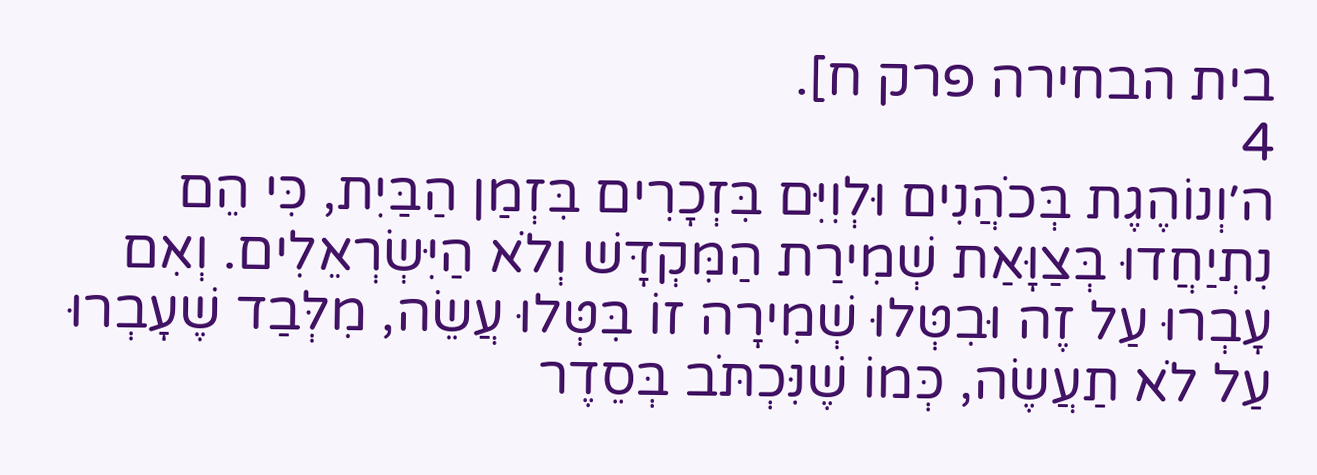בית הבחירה פרק ח].
4
ה׳וְנוֹהֶגֶת בְּכֹהֲנִים וּלְוִיִּם בִּזְכָרִים בִּזְמַן הַבַּיִת, כִּי הֵם נִתְיַחֲדוּ בְּצַוָּאַת שְׁמִירַת הַמִּקְדָּשׁ וְלֹא הַיִּשְׂרְאֵלִים. וְאִם עָבְרוּ עַל זֶה וּבִטְּלוּ שְׁמִירָה זוֹ בִּטְּלוּ עֲשֵׂה, מִלְּבַד שֶׁעָבְרוּ עַל לֹא תַעֲשֶׂה, כְּמוֹ שֶׁנִּכְתֹּב בְּסֵדֶר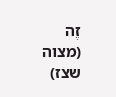זֶה (מצוה שצז)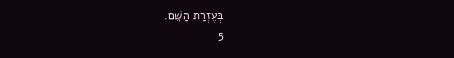בְּעֶזְרַת הַשֵּׁם.
5